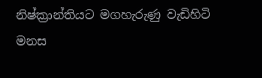නිෂ්ක්‍රාන්තියට මගහැරුණු වැඩිහිටි මනස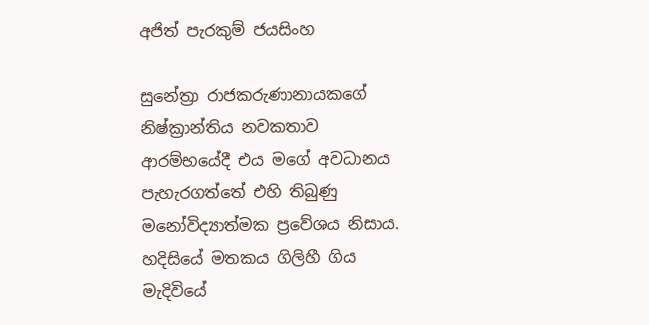අජිත් පැරකුම් ජයසිංහ

සුනේත්‍රා රාජකරුණානායකගේ නිෂ්ක්‍රාන්තිය නවකතාව ආරම්භයේදී එය මගේ අවධානය පැහැරගත්තේ එහි තිබුණු මනෝවිද්‍යාත්මක ප්‍රවේශය නිසාය. හදිසියේ මතකය ගිලිහී ගිය මැදිවියේ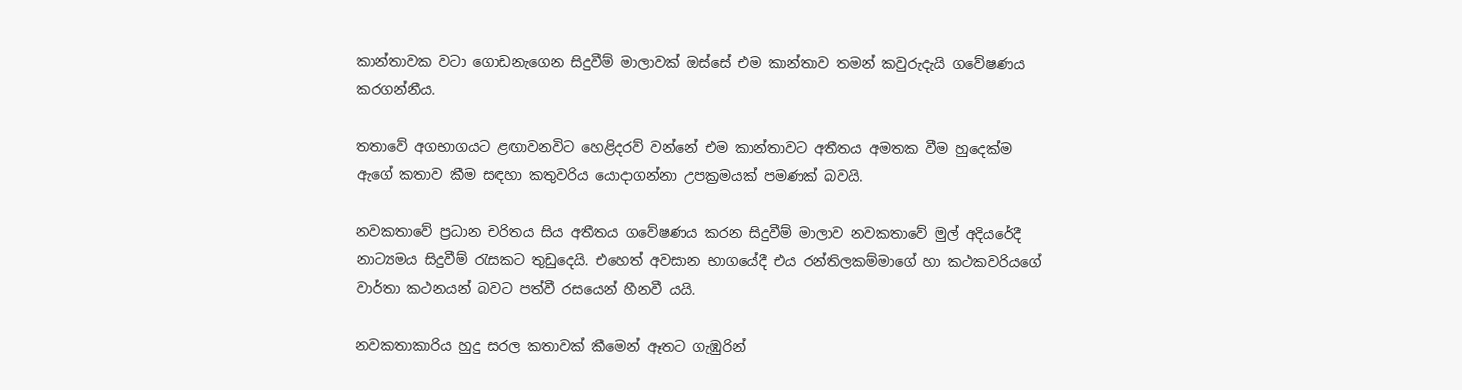කාන්තාවක වටා ගොඩනැගෙන සිදුවීම් මාලාවක් ඔස්සේ එම කාන්තාව තමන් කවුරුදැයි ගවේෂණය කරගන්නීය.

තතාවේ අගභාගයට ළඟාවනවිට හෙළිදරව් වන්නේ එම කාන්තාවට අතීතය අමතක වීම හුදෙක්ම ඇගේ කතාව කීම සඳහා කතුවරිය යොදාගන්නා උපක්‍රමයක් පමණක් බවයි.

නවකතාවේ ප්‍රධාන චරිතය සිය අතීතය ගවේෂණය කරන සිදුවීම් මාලාව නවකතාවේ මුල් අදියරේදී නාට්‍යමය සිදුවීම් රැසකට තුඩුදෙයි. එහෙත් අවසාන භාගයේදී එය රන්තිලකම්මාගේ හා කථකවරියගේ වාර්තා කථනයන් බවට පත්වී රසයෙන් හීනවී යයි.

නවකතාකාරිය හුදු සරල කතාවක් කීමෙන් ඈතට ගැඹුරින්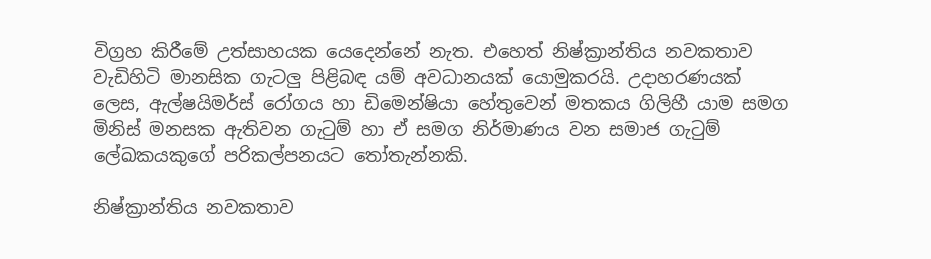විග්‍රහ කිරීමේ උත්සාහයක යෙදෙන්නේ නැත. එහෙත් නිෂ්ක්‍රාන්තිය නවකතාව වැඩිහිටි මානසික ගැටලු පිළිබඳ යම් අවධානයක් යොමුකරයි. උදාහරණයක් ලෙස, ඇල්ෂයිමර්ස් රෝගය හා ඩිමෙන්ෂියා හේතුවෙන් මතකය ගිලිහී යාම සමග මිනිස් මනසක ඇතිවන ගැටුම් හා ඒ සමග නිර්මාණය වන සමාජ ගැටුම් ලේඛකයකුගේ පරිකල්පනයට තෝතැන්නකි.

නිෂ්ක්‍රාන්තිය නවකතාව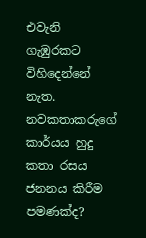එවැනි ගැඹුරකට විහිදෙන්නේ නැත. නවකතාකරුගේ කාර්යය හුදු කතා රසය ජනනය කිරීම පමණක්ද?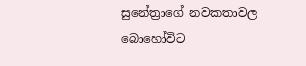සුනේත්‍රාගේ නවකතාවල බොහෝවිට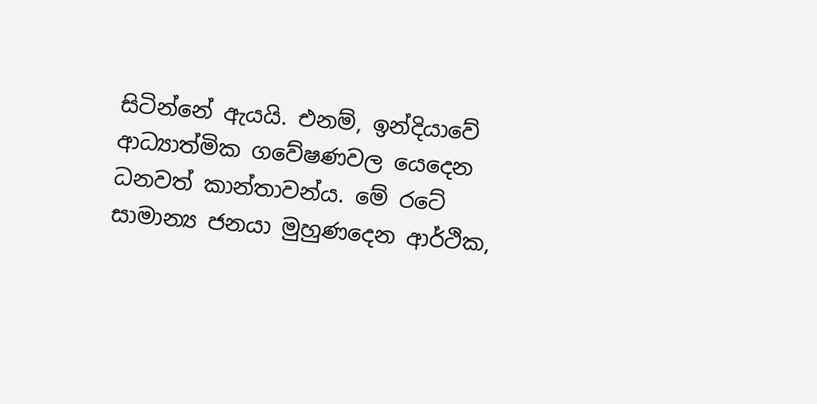සිටින්නේ ඇයයි. එනම්, ඉන්දියාවේ ආධ්‍යාත්මික ගවේෂණවල යෙදෙන ධනවත් කාන්තාවන්ය. මේ රටේ සාමාන්‍ය ජනයා මුහුණදෙන ආර්ථික,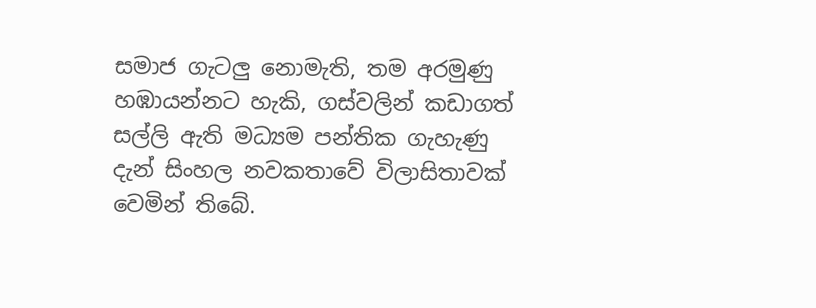සමාජ ගැටලු නොමැති, තම අරමුණු හඹායන්නට හැකි, ගස්වලින් කඩාගත් සල්ලි ඇති මධ්‍යම පන්තික ගැහැණු දැන් සිංහල නවකතාවේ විලාසිතාවක් වෙමින් තිබේ.